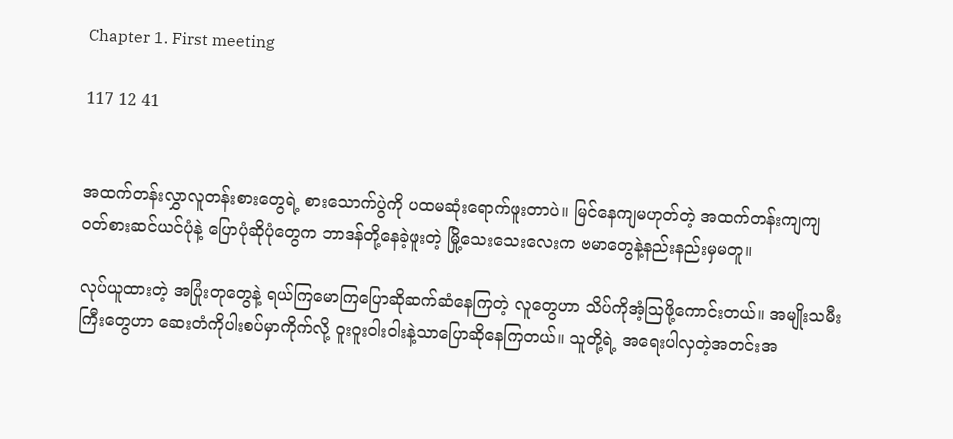Chapter 1. First meeting

117 12 41


အထက်တန်းလွှာလူတန်းစားတွေရဲ့ စားသောက်ပွဲကို ပထမဆုံးရောက်ဖူးတာပဲ။ မြင်နေကျမဟုတ်တဲ့ အထက်တန်းကျကျ ဝတ်စားဆင်ယင်ပုံနဲ့ ပြောပုံဆိုပုံတွေက ဘာဒန်တို့နေခဲ့ဖူးတဲ့ မြို့သေးသေးလေးက ဗမာတွေနဲ့နည်းနည်းမှမတူ။

လုပ်ယူထားတဲ့ အပြုံးတုတွေနဲ့ ရယ်ကြမောကြပြောဆိုဆက်ဆံနေကြတဲ့ လူတွေဟာ သိပ်ကိုအံ့ဩဖို့ကောင်းတယ်။ အမျိုးသမီးကြီးတွေဟာ ဆေးတံကိုပါးစပ်မှာကိုက်လို့ ဝူးဝူးဝါးဝါးနဲ့သာပြောဆိုနေကြတယ်။ သူတို့ရဲ့ အရေးပါလှတဲ့အတင်းအ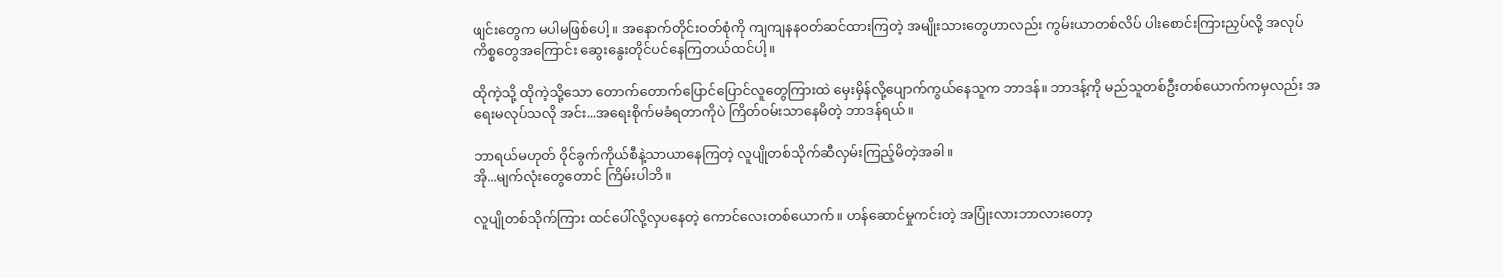ဖျင်းတွေက မပါမဖြစ်ပေါ့။ အနောက်တိုင်းဝတ်စုံကို ကျကျနနဝတ်ဆင်ထားကြတဲ့ အမျိုးသားတွေဟာလည်း ကွမ်းယာတစ်လိပ် ပါးစောင်းကြားညှပ်လို့ အလုပ်ကိစ္စတွေအကြောင်း ဆွေးနွေးတိုင်ပင်နေကြတယ်ထင်ပါ့။

ထိုကဲ့သို့ ထိုကဲ့သို့သော တောက်တောက်ပြောင်ပြောင်လူတွေကြားထဲ မှေးမှိန်လို့ပျောက်ကွယ်နေသူက ဘာဒန်။ ဘာဒန့်ကို မည်သူတစ်ဦးတစ်ယောက်ကမှလည်း အရေးမလုပ်သလို အင်း...အရေးစိုက်မခံရတာကိုပဲ ကြိတ်ဝမ်းသာနေမိတဲ့ ဘာဒန်ရယ်။

ဘာရယ်မဟုတ် ဝိုင်ခွက်ကိုယ်စီနဲ့သာယာနေကြတဲ့ လူပျိုတစ်သိုက်ဆီလှမ်းကြည့်မိတဲ့အခါ။
အို...မျက်လုံးတွေတောင် ကြိမ်းပါဘိ။

လူပျိုတစ်သိုက်ကြား ထင်ပေါ်လို့လှပနေတဲ့ ကောင်လေးတစ်ယောက်။ ဟန်ဆောင်မှုကင်းတဲ့ အပြုံးလားဘာလားတော့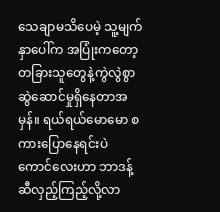သေချာမသိပေမဲ့ သူ့မျက်နှာပေါ်က အပြုံးကတော့ တခြားသူတွေနဲ့ကွဲလွဲစွာ ဆွဲဆောင်မှုရှိနေတာအမှန်။ ရယ်ရယ်မောမော စကားပြောနေရင်းပဲ ကောင်လေးဟာ ဘာဒန့်ဆီလှည့်ကြည့်လို့လာ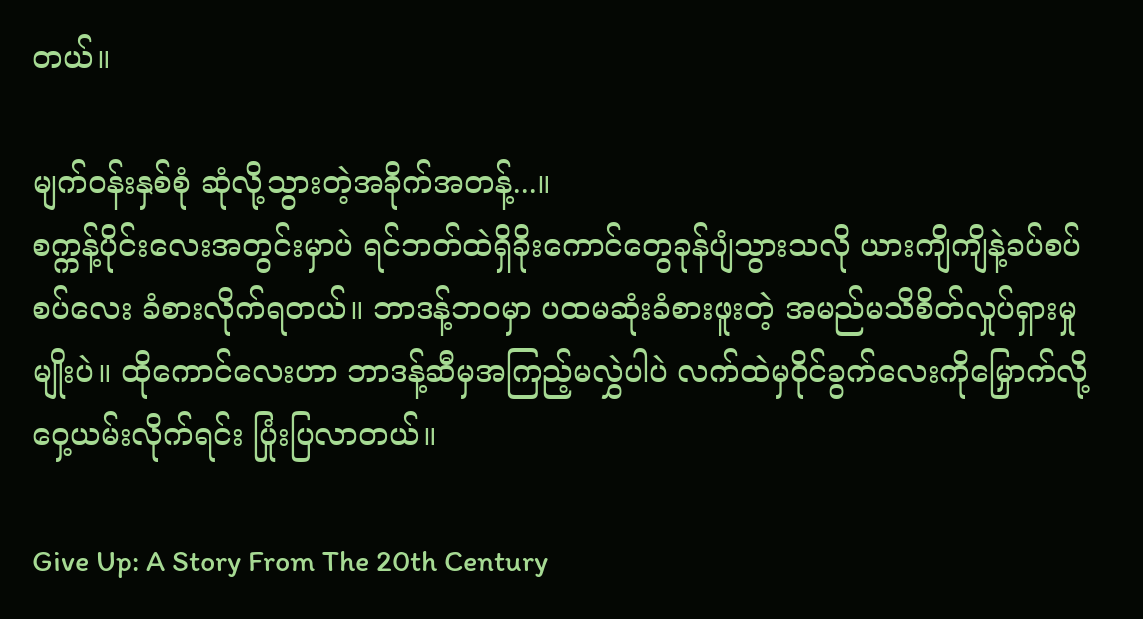တယ်။

မျက်ဝန်းနှစ်စုံ ဆုံလို့သွားတဲ့အခိုက်အတန့်...။
စက္ကန့်ပိုင်းလေးအတွင်းမှာပဲ ရင်ဘတ်ထဲရှိခိုးကောင်တွေခုန်ပျံသွားသလို ယားကျိကျိနဲ့ခပ်စပ်စပ်လေး ခံစားလိုက်ရတယ်။ ဘာဒန့်ဘဝမှာ ပထမဆုံးခံစားဖူးတဲ့ အမည်မသိစိတ်လှုပ်ရှားမှုမျိုးပဲ။ ထိုကောင်လေးဟာ ဘာဒန့်ဆီမှအကြည့်မလွှဲပါပဲ လက်ထဲမှဝိုင်ခွက်လေးကိုမြှောက်လို့ ဝှေ့ယမ်းလိုက်ရင်း ပြုံးပြလာတယ်။

Give Up: A Story From The 20th Century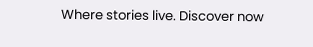Where stories live. Discover now